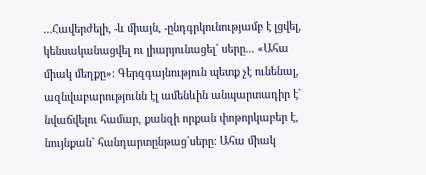…Հավերժելի, -և միայն, -ընդգրկունությամբ է լցվել, կենսականացվել ու լիարյունացել` սերը... «Ահա միակ մեղքը»: Գերզգայնություն պետք չէ ունենալ, ազնվաբարությունն էլ ամենևին անպարտադիր է` նվաճվելու համար, քանզի որքան փոթորկաբեր է, նույնքան` հանդարտընթաց`սերը: Ահա միակ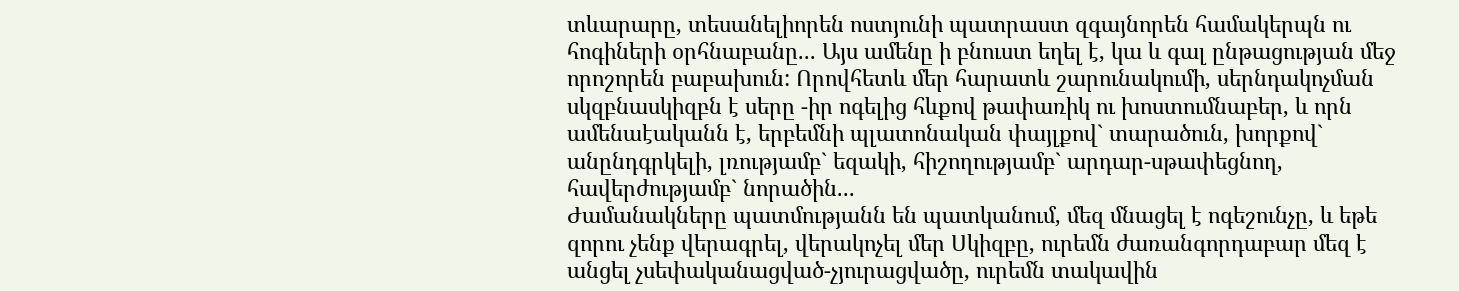տևարարը, տեսանելիորեն ոստյունի պատրաստ զգայնորեն համակերպն ու հոգիների օրհնաբանը... Այս ամենը ի բնուստ եղել է, կա և գալ ընթացության մեջ որոշորեն բաբախուն: Որովհետև մեր հարատև շարունակումի, սերնդակոչման սկզբնասկիզբն է սերը -իր ոգելից հևքով թափառիկ ու խոստումնաբեր, և որն ամենաէականն է, երբեմնի պլատոնական փայլքով` տարածուն, խորքով` անընդգրկելի, լռությամբ` եզակի, հիշողությամբ` արդար-սթափեցնող, հավերժությամբ` նորածին...
Ժամանակները պատմությանն են պատկանում, մեզ մնացել է ոգեշունչը, և եթե զորու չենք վերագրել, վերակոչել մեր Սկիզբը, ուրեմն ժառանգորդաբար մեզ է անցել չսեփականացված-չյուրացվածը, ուրեմն տակավին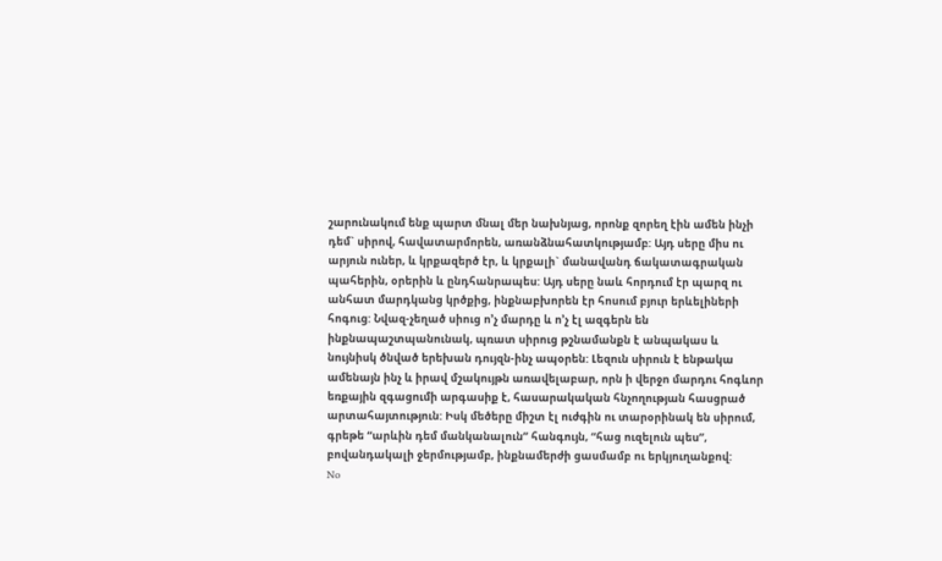շարունակում ենք պարտ մնալ մեր նախնյաց, որոնք զորեղ էին ամեն ինչի դեմ` սիրով, հավատարմորեն, առանձնահատկությամբ: Այդ սերը միս ու արյուն ուներ, և կրքազերծ էր, և կրքալի` մանավանդ ճակատագրական պահերին, օրերին և ընդհանրապես: Այդ սերը նաև հորդում էր պարզ ու անհատ մարդկանց կրծքից, ինքնաբխորեն էր հոսում բյուր երևելիների հոգուց: Նվազ-չեղած սիուց ո’չ մարդը և ո’չ էլ ազգերն են ինքնապաշտպանունակ, պռատ սիրուց թշնամանքն է անպակաս և նույնիսկ ծնված երեխան դույզն-ինչ ապօրեն: Լեզուն սիրուն է ենթակա ամենայն ինչ և իրավ մշակույթն առավելաբար, որն ի վերջո մարդու հոգևոր եռքային զգացումի արգասիք է, հասարակական հնչողության հասցրած արտահայտություն: Իսկ մեծերը միշտ էլ ուժգին ու տարօրինակ են սիրում, գրեթե “արևին դեմ մանկանալուն” հանգույն, “հաց ուզելուն պես”, բովանդակալի ջերմությամբ, ինքնամերժի ցասմամբ ու երկյուղանքով:
No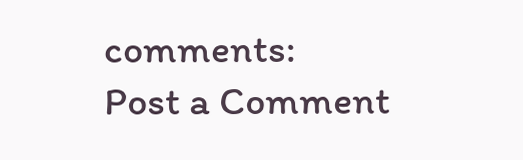comments:
Post a Comment